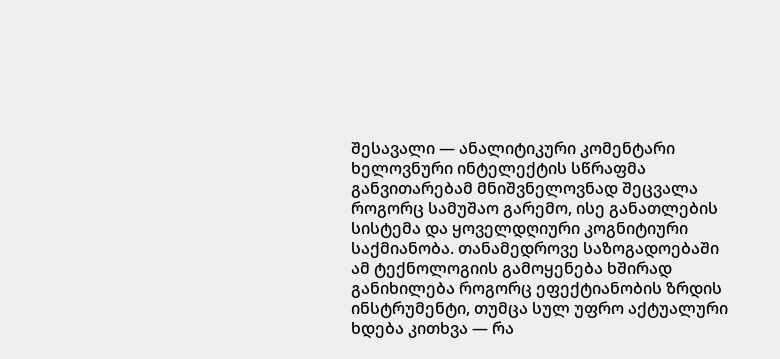შესავალი — ანალიტიკური კომენტარი
ხელოვნური ინტელექტის სწრაფმა განვითარებამ მნიშვნელოვნად შეცვალა როგორც სამუშაო გარემო, ისე განათლების სისტემა და ყოველდღიური კოგნიტიური საქმიანობა. თანამედროვე საზოგადოებაში ამ ტექნოლოგიის გამოყენება ხშირად განიხილება როგორც ეფექტიანობის ზრდის ინსტრუმენტი, თუმცა სულ უფრო აქტუალური ხდება კითხვა — რა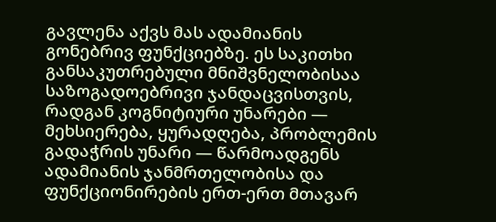გავლენა აქვს მას ადამიანის გონებრივ ფუნქციებზე. ეს საკითხი განსაკუთრებული მნიშვნელობისაა საზოგადოებრივი ჯანდაცვისთვის, რადგან კოგნიტიური უნარები — მეხსიერება, ყურადღება, პრობლემის გადაჭრის უნარი — წარმოადგენს ადამიანის ჯანმრთელობისა და ფუნქციონირების ერთ-ერთ მთავარ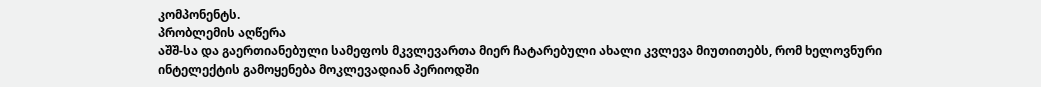კომპონენტს.
პრობლემის აღწერა
აშშ-სა და გაერთიანებული სამეფოს მკვლევართა მიერ ჩატარებული ახალი კვლევა მიუთითებს, რომ ხელოვნური ინტელექტის გამოყენება მოკლევადიან პერიოდში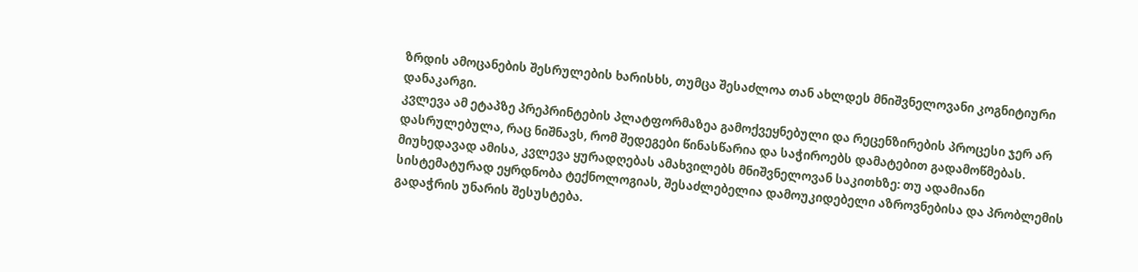ზრდის ამოცანების შესრულების ხარისხს, თუმცა შესაძლოა თან ახლდეს მნიშვნელოვანი კოგნიტიური დანაკარგი.
კვლევა ამ ეტაპზე პრეპრინტების პლატფორმაზეა გამოქვეყნებული და რეცენზირების პროცესი ჯერ არ დასრულებულა, რაც ნიშნავს, რომ შედეგები წინასწარია და საჭიროებს დამატებით გადამოწმებას.
მიუხედავად ამისა, კვლევა ყურადღებას ამახვილებს მნიშვნელოვან საკითხზე: თუ ადამიანი სისტემატურად ეყრდნობა ტექნოლოგიას, შესაძლებელია დამოუკიდებელი აზროვნებისა და პრობლემის გადაჭრის უნარის შესუსტება.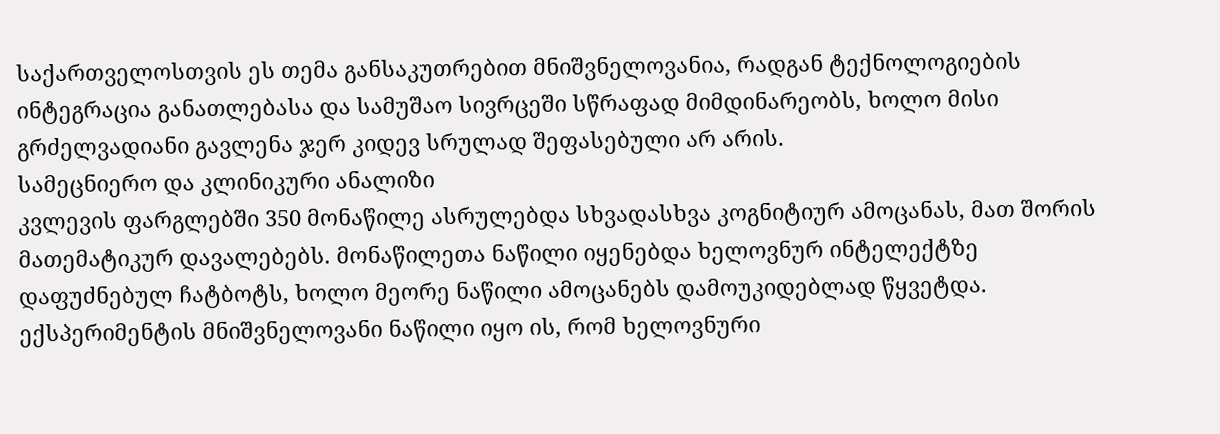საქართველოსთვის ეს თემა განსაკუთრებით მნიშვნელოვანია, რადგან ტექნოლოგიების ინტეგრაცია განათლებასა და სამუშაო სივრცეში სწრაფად მიმდინარეობს, ხოლო მისი გრძელვადიანი გავლენა ჯერ კიდევ სრულად შეფასებული არ არის.
სამეცნიერო და კლინიკური ანალიზი
კვლევის ფარგლებში 350 მონაწილე ასრულებდა სხვადასხვა კოგნიტიურ ამოცანას, მათ შორის მათემატიკურ დავალებებს. მონაწილეთა ნაწილი იყენებდა ხელოვნურ ინტელექტზე დაფუძნებულ ჩატბოტს, ხოლო მეორე ნაწილი ამოცანებს დამოუკიდებლად წყვეტდა.
ექსპერიმენტის მნიშვნელოვანი ნაწილი იყო ის, რომ ხელოვნური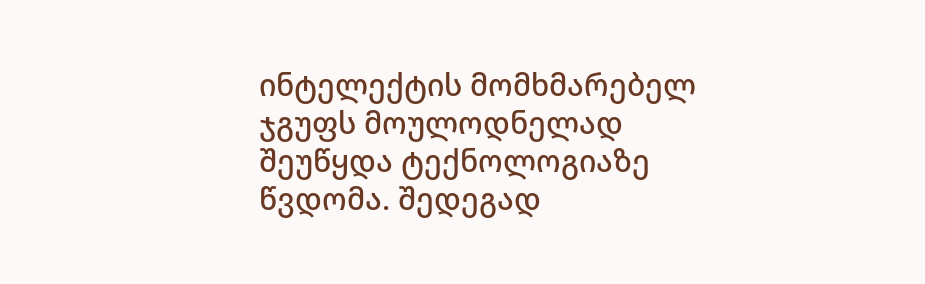ინტელექტის მომხმარებელ ჯგუფს მოულოდნელად შეუწყდა ტექნოლოგიაზე წვდომა. შედეგად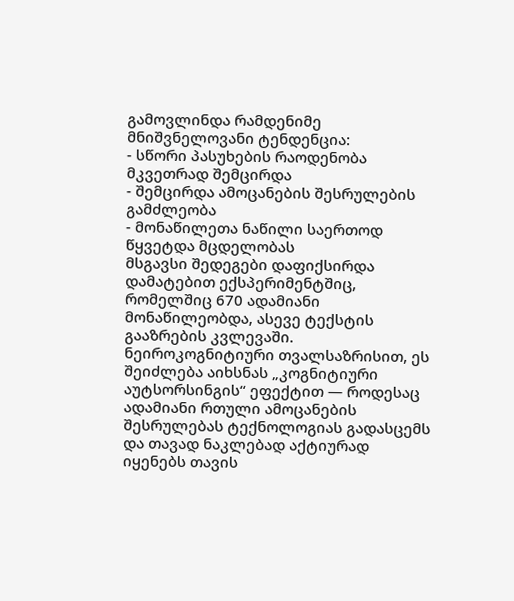გამოვლინდა რამდენიმე მნიშვნელოვანი ტენდენცია:
- სწორი პასუხების რაოდენობა მკვეთრად შემცირდა
- შემცირდა ამოცანების შესრულების გამძლეობა
- მონაწილეთა ნაწილი საერთოდ წყვეტდა მცდელობას
მსგავსი შედეგები დაფიქსირდა დამატებით ექსპერიმენტშიც, რომელშიც 670 ადამიანი მონაწილეობდა, ასევე ტექსტის გააზრების კვლევაში.
ნეიროკოგნიტიური თვალსაზრისით, ეს შეიძლება აიხსნას „კოგნიტიური აუტსორსინგის“ ეფექტით — როდესაც ადამიანი რთული ამოცანების შესრულებას ტექნოლოგიას გადასცემს და თავად ნაკლებად აქტიურად იყენებს თავის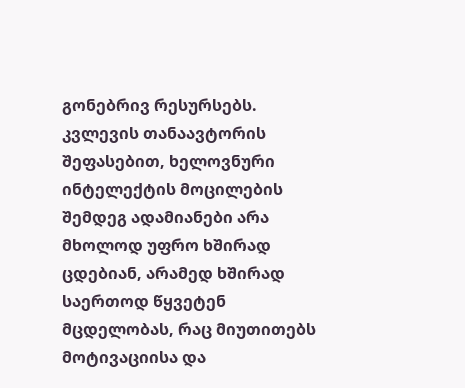გონებრივ რესურსებს.
კვლევის თანაავტორის შეფასებით, ხელოვნური ინტელექტის მოცილების შემდეგ ადამიანები არა მხოლოდ უფრო ხშირად ცდებიან, არამედ ხშირად საერთოდ წყვეტენ მცდელობას, რაც მიუთითებს მოტივაციისა და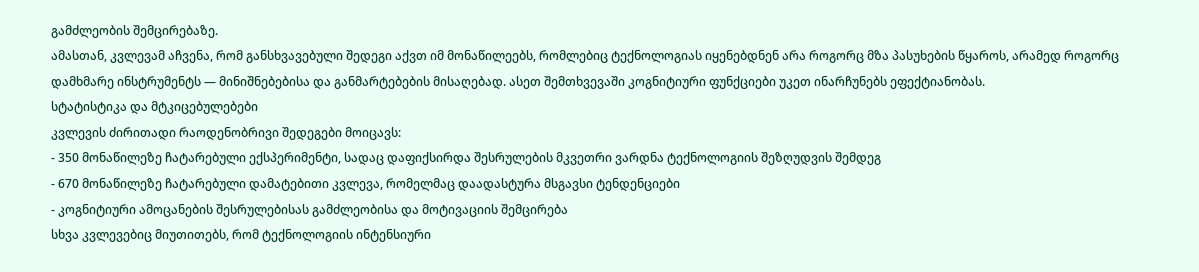გამძლეობის შემცირებაზე.
ამასთან, კვლევამ აჩვენა, რომ განსხვავებული შედეგი აქვთ იმ მონაწილეებს, რომლებიც ტექნოლოგიას იყენებდნენ არა როგორც მზა პასუხების წყაროს, არამედ როგორც დამხმარე ინსტრუმენტს — მინიშნებებისა და განმარტებების მისაღებად. ასეთ შემთხვევაში კოგნიტიური ფუნქციები უკეთ ინარჩუნებს ეფექტიანობას.
სტატისტიკა და მტკიცებულებები
კვლევის ძირითადი რაოდენობრივი შედეგები მოიცავს:
- 350 მონაწილეზე ჩატარებული ექსპერიმენტი, სადაც დაფიქსირდა შესრულების მკვეთრი ვარდნა ტექნოლოგიის შეზღუდვის შემდეგ
- 670 მონაწილეზე ჩატარებული დამატებითი კვლევა, რომელმაც დაადასტურა მსგავსი ტენდენციები
- კოგნიტიური ამოცანების შესრულებისას გამძლეობისა და მოტივაციის შემცირება
სხვა კვლევებიც მიუთითებს, რომ ტექნოლოგიის ინტენსიური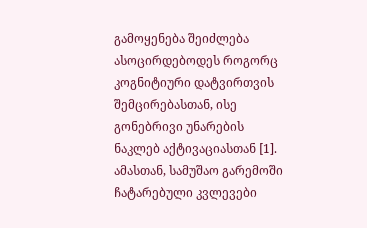გამოყენება შეიძლება ასოცირდებოდეს როგორც კოგნიტიური დატვირთვის შემცირებასთან, ისე გონებრივი უნარების ნაკლებ აქტივაციასთან [1].
ამასთან, სამუშაო გარემოში ჩატარებული კვლევები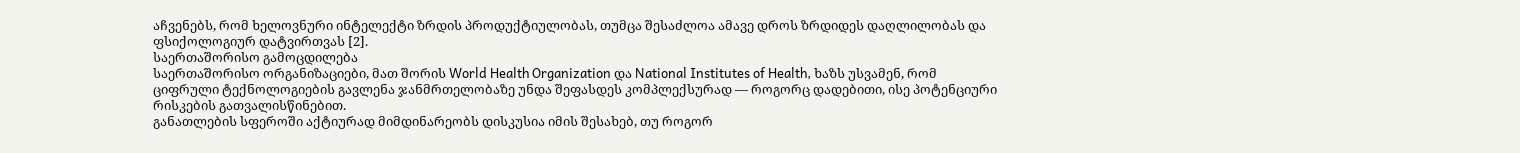აჩვენებს, რომ ხელოვნური ინტელექტი ზრდის პროდუქტიულობას, თუმცა შესაძლოა ამავე დროს ზრდიდეს დაღლილობას და ფსიქოლოგიურ დატვირთვას [2].
საერთაშორისო გამოცდილება
საერთაშორისო ორგანიზაციები, მათ შორის World Health Organization და National Institutes of Health, ხაზს უსვამენ, რომ ციფრული ტექნოლოგიების გავლენა ჯანმრთელობაზე უნდა შეფასდეს კომპლექსურად — როგორც დადებითი, ისე პოტენციური რისკების გათვალისწინებით.
განათლების სფეროში აქტიურად მიმდინარეობს დისკუსია იმის შესახებ, თუ როგორ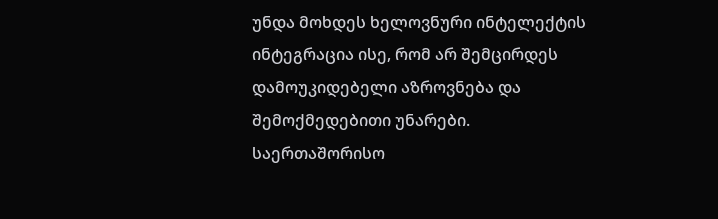უნდა მოხდეს ხელოვნური ინტელექტის ინტეგრაცია ისე, რომ არ შემცირდეს დამოუკიდებელი აზროვნება და შემოქმედებითი უნარები.
საერთაშორისო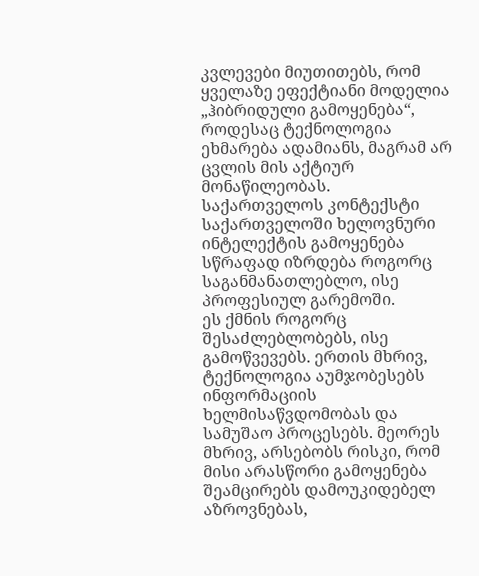კვლევები მიუთითებს, რომ ყველაზე ეფექტიანი მოდელია „ჰიბრიდული გამოყენება“, როდესაც ტექნოლოგია ეხმარება ადამიანს, მაგრამ არ ცვლის მის აქტიურ მონაწილეობას.
საქართველოს კონტექსტი
საქართველოში ხელოვნური ინტელექტის გამოყენება სწრაფად იზრდება როგორც საგანმანათლებლო, ისე პროფესიულ გარემოში.
ეს ქმნის როგორც შესაძლებლობებს, ისე გამოწვევებს. ერთის მხრივ, ტექნოლოგია აუმჯობესებს ინფორმაციის ხელმისაწვდომობას და სამუშაო პროცესებს. მეორეს მხრივ, არსებობს რისკი, რომ მისი არასწორი გამოყენება შეამცირებს დამოუკიდებელ აზროვნებას,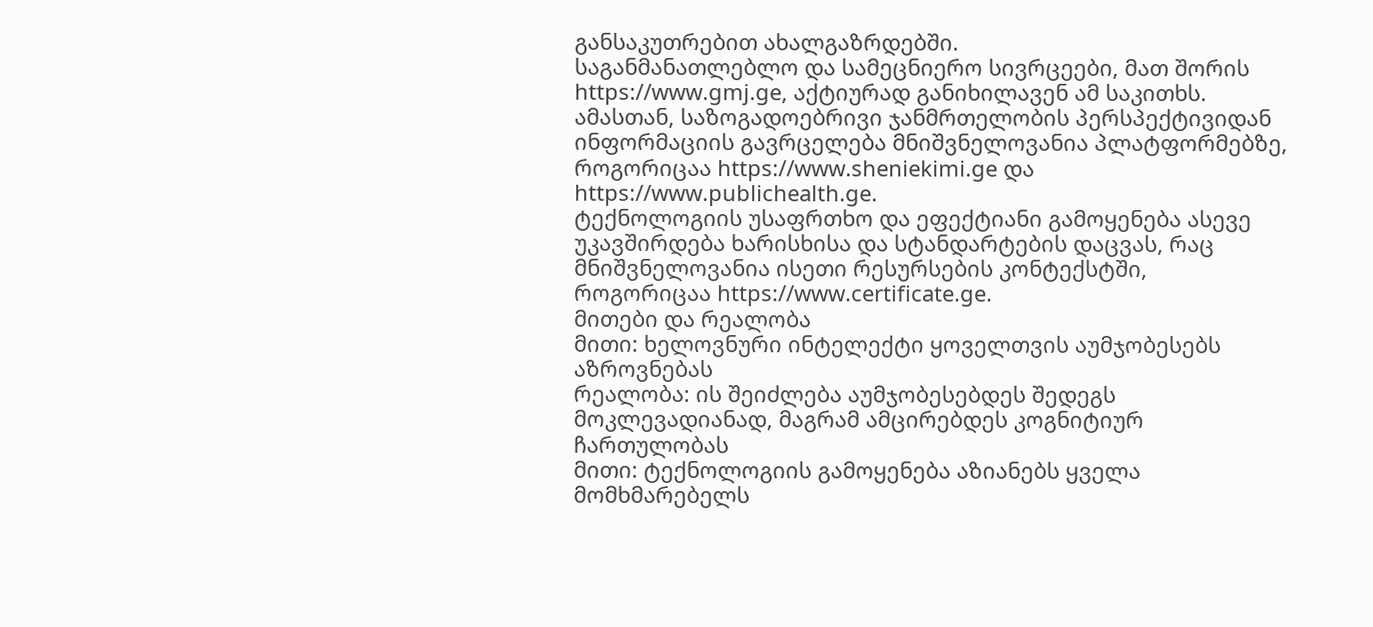განსაკუთრებით ახალგაზრდებში.
საგანმანათლებლო და სამეცნიერო სივრცეები, მათ შორის https://www.gmj.ge, აქტიურად განიხილავენ ამ საკითხს. ამასთან, საზოგადოებრივი ჯანმრთელობის პერსპექტივიდან ინფორმაციის გავრცელება მნიშვნელოვანია პლატფორმებზე, როგორიცაა https://www.sheniekimi.ge და https://www.publichealth.ge.
ტექნოლოგიის უსაფრთხო და ეფექტიანი გამოყენება ასევე უკავშირდება ხარისხისა და სტანდარტების დაცვას, რაც მნიშვნელოვანია ისეთი რესურსების კონტექსტში, როგორიცაა https://www.certificate.ge.
მითები და რეალობა
მითი: ხელოვნური ინტელექტი ყოველთვის აუმჯობესებს აზროვნებას
რეალობა: ის შეიძლება აუმჯობესებდეს შედეგს მოკლევადიანად, მაგრამ ამცირებდეს კოგნიტიურ ჩართულობას
მითი: ტექნოლოგიის გამოყენება აზიანებს ყველა მომხმარებელს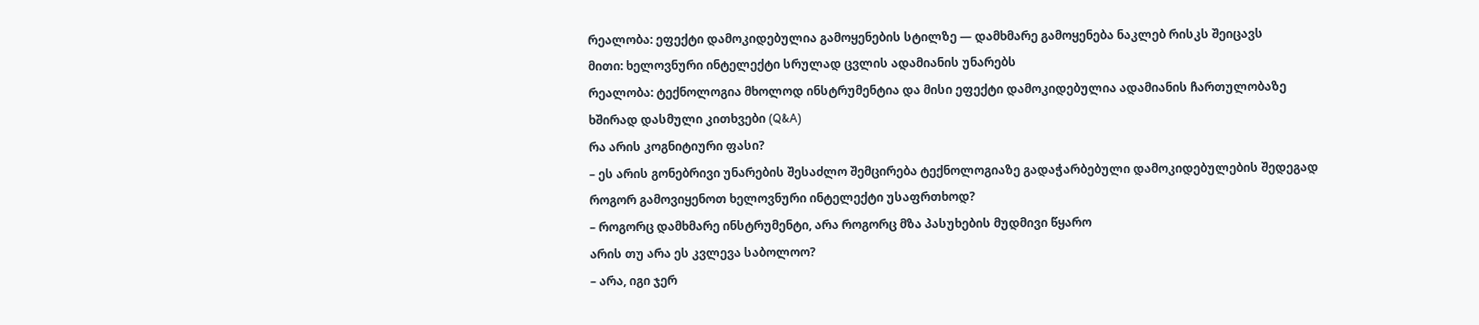რეალობა: ეფექტი დამოკიდებულია გამოყენების სტილზე — დამხმარე გამოყენება ნაკლებ რისკს შეიცავს
მითი: ხელოვნური ინტელექტი სრულად ცვლის ადამიანის უნარებს
რეალობა: ტექნოლოგია მხოლოდ ინსტრუმენტია და მისი ეფექტი დამოკიდებულია ადამიანის ჩართულობაზე
ხშირად დასმული კითხვები (Q&A)
რა არის კოგნიტიური ფასი?
– ეს არის გონებრივი უნარების შესაძლო შემცირება ტექნოლოგიაზე გადაჭარბებული დამოკიდებულების შედეგად
როგორ გამოვიყენოთ ხელოვნური ინტელექტი უსაფრთხოდ?
– როგორც დამხმარე ინსტრუმენტი, არა როგორც მზა პასუხების მუდმივი წყარო
არის თუ არა ეს კვლევა საბოლოო?
– არა, იგი ჯერ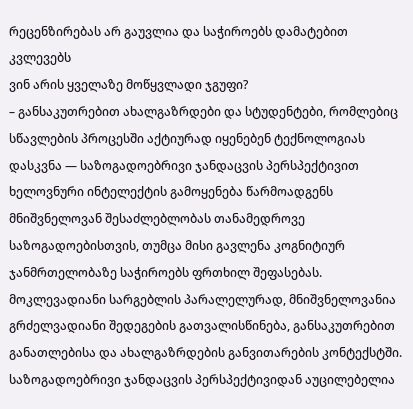რეცენზირებას არ გაუვლია და საჭიროებს დამატებით კვლევებს
ვინ არის ყველაზე მოწყვლადი ჯგუფი?
– განსაკუთრებით ახალგაზრდები და სტუდენტები, რომლებიც სწავლების პროცესში აქტიურად იყენებენ ტექნოლოგიას
დასკვნა — საზოგადოებრივი ჯანდაცვის პერსპექტივით
ხელოვნური ინტელექტის გამოყენება წარმოადგენს მნიშვნელოვან შესაძლებლობას თანამედროვე საზოგადოებისთვის, თუმცა მისი გავლენა კოგნიტიურ ჯანმრთელობაზე საჭიროებს ფრთხილ შეფასებას.
მოკლევადიანი სარგებლის პარალელურად, მნიშვნელოვანია გრძელვადიანი შედეგების გათვალისწინება, განსაკუთრებით განათლებისა და ახალგაზრდების განვითარების კონტექსტში.
საზოგადოებრივი ჯანდაცვის პერსპექტივიდან აუცილებელია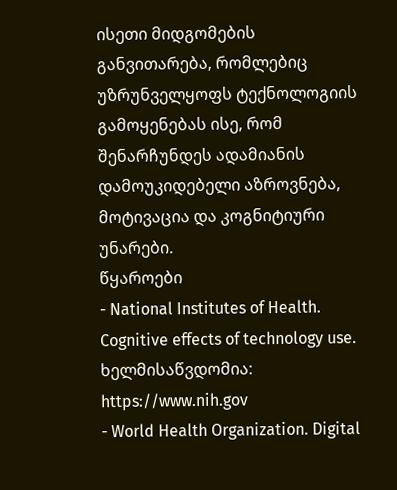ისეთი მიდგომების განვითარება, რომლებიც უზრუნველყოფს ტექნოლოგიის გამოყენებას ისე, რომ შენარჩუნდეს ადამიანის დამოუკიდებელი აზროვნება, მოტივაცია და კოგნიტიური უნარები.
წყაროები
- National Institutes of Health. Cognitive effects of technology use. ხელმისაწვდომია: https://www.nih.gov
- World Health Organization. Digital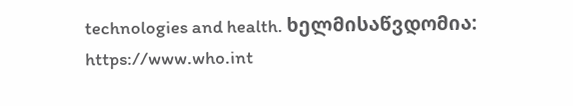technologies and health. ხელმისაწვდომია: https://www.who.int